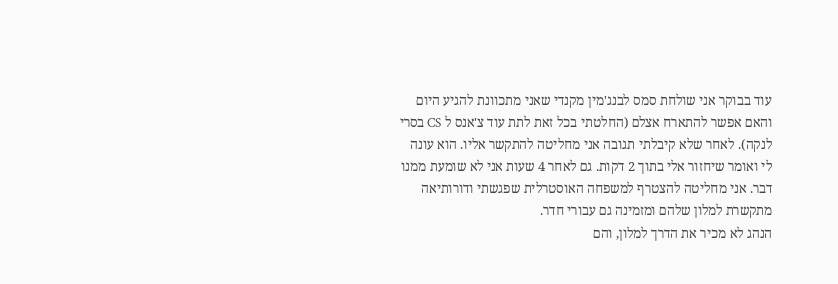עוד בבוקר אני שולחת סמס לבנג'מין מקנדי שאני מתכוונת להגיע היום והאם אפשר להתארח אצלם (החלטתי בכל זאת לתת עוד צ'אנס ל CS בסרי לנקה). לאחר שלא קיבלתי תגובה אני מחליטה להתקשר אליו. הוא עונה לי ואומר שיחזור אלי בתוך 2 דקות. גם לאחר 4 שעות אני לא שומעת ממנו דבר. אני מחליטה להצטרף למשפחה האוסטרלית שפגשתי ודורותיאה מתקשרת למלון שלהם ומזמינה גם עבורי חדר.
הנהג לא מכיר את הדרך למלון, והם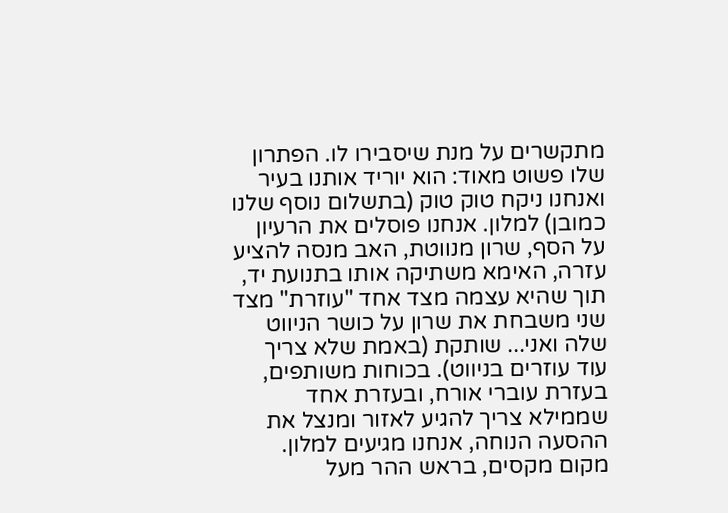מתקשרים על מנת שיסבירו לו. הפתרון שלו פשוט מאוד: הוא יוריד אותנו בעיר ואנחנו ניקח טוק טוק (בתשלום נוסף שלנו כמובן) למלון. אנחנו פוסלים את הרעיון על הסף, שרון מנווטת, האב מנסה להציע עזרה, האימא משתיקה אותו בתנועת יד, תוך שהיא עצמה מצד אחד "עוזרת" מצד שני משבחת את שרון על כושר הניווט שלה ואני... שותקת (באמת שלא צריך עוד עוזרים בניווט). בכוחות משותפים, בעזרת עוברי אורח, ובעזרת אחד שממילא צריך להגיע לאזור ומנצל את ההסעה הנוחה, אנחנו מגיעים למלון.
מקום מקסים, בראש ההר מעל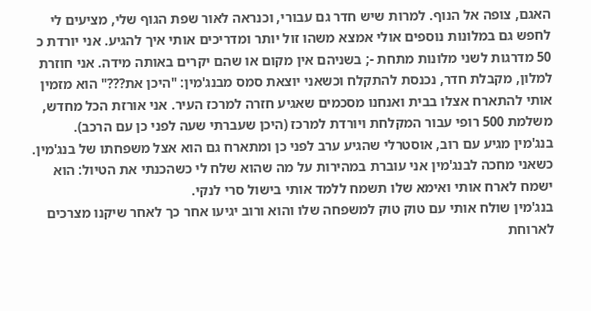האגם, צופה אל הנוף. למרות שיש חדר גם עבורי, וכנראה לאור שפת הגוף שלי, מציעים לי לחפש גם במלונות נוספים אולי אמצא משהו זול יותר ומדריכים אותי איך להגיע. אני יורדת כ 50 מדרגות לשני מלונות מתחת -; בשניהם אין מקום או שהם יקרים באותה מידה. אני חוזרת למלון, מקבלת חדר, נכנסת להתקלח וכשאני יוצאת סמס מבנג'מין: "היכן את???" הוא מזמין אותי להתארח אצלו בבית ואנחנו מסכמים שאגיע חזרה למרכז העיר. אני אורזת הכל מחדש, משלמת 500 רופי עבור המקלחת ויורדת למרכז (היכן שעברתי שעה לפני כן עם הרכב).
בנג'מין מגיע עם רוב, אוסטרלי שהגיע ערב לפני כן ומתארח גם הוא אצל משפחתו של בנג'מין. כשאני מחכה לבנג'מין אני עוברת במהירות על מה שהוא שלח לי כשהכנתי את הטיול: הוא ישמח לארח אותי ואימא שלו תשמח ללמד אותי בישול סרי לנקי.
בנג'מין שולח אותי עם טוק טוק למשפחה שלו והוא ורוב יגיעו אחר כך לאחר שיקנו מצרכים לארוחת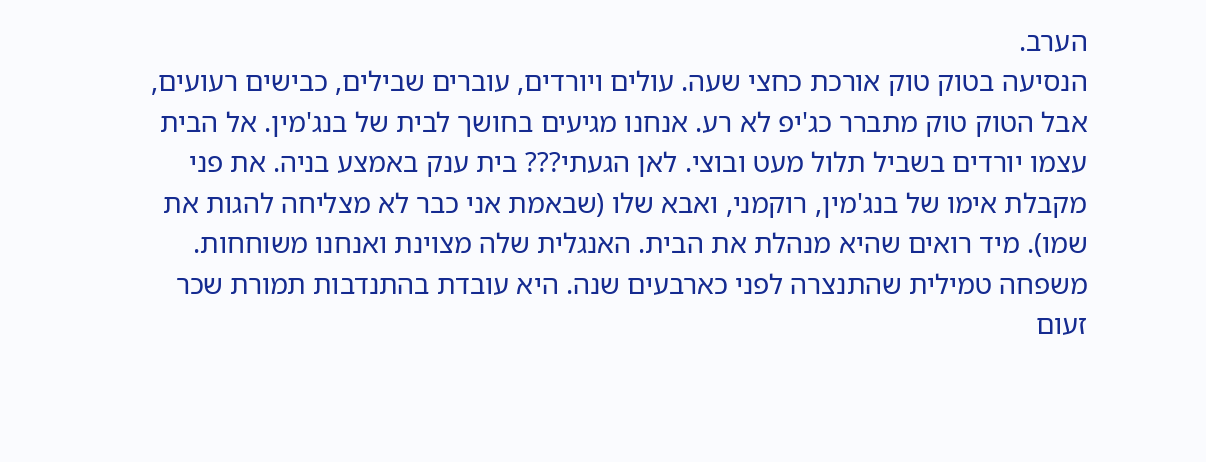הערב.
הנסיעה בטוק טוק אורכת כחצי שעה. עולים ויורדים, עוברים שבילים, כבישים רעועים, אבל הטוק טוק מתברר כג'יפ לא רע. אנחנו מגיעים בחושך לבית של בנג'מין. אל הבית עצמו יורדים בשביל תלול מעט ובוצי. לאן הגעתי??? בית ענק באמצע בניה. את פני מקבלת אימו של בנג'מין, רוקמני, ואבא שלו (שבאמת אני כבר לא מצליחה להגות את שמו). מיד רואים שהיא מנהלת את הבית. האנגלית שלה מצוינת ואנחנו משוחחות.
משפחה טמילית שהתנצרה לפני כארבעים שנה. היא עובדת בהתנדבות תמורת שכר זעום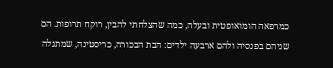כמרפאה הומואופטית ובעלה, כמה שהצלחתי להבין, רוקח תרופות. הם שניהם בפנסיה ולהם ארבעה ילדים: הבת הבכורה, כריסטינה, שמתגלה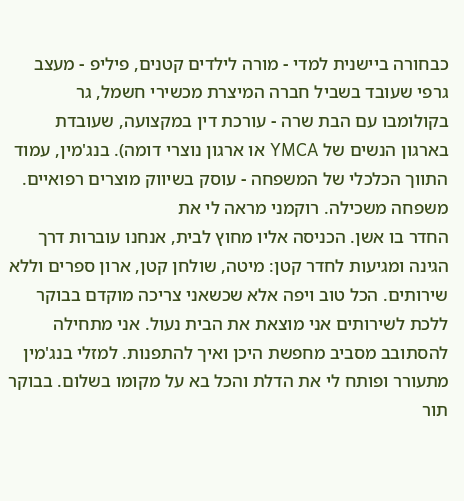כבחורה ביישנית למדי - מורה לילדים קטנים, פיליפ - מעצב גרפי שעובד בשביל חברה המיצרת מכשירי חשמל, גר בקולומבו עם הבת שרה - עורכת דין במקצועה, שעובדת בארגון הנשים של YMCA או ארגון נוצרי דומה). בנג'מין, עמוד התווך הכלכלי של המשפחה - עוסק בשיווק מוצרים רפואיים.
משפחה משכילה. רוקמני מראה לי את
החדר בו אשן. הכניסה אליו מחוץ לבית, אנחנו עוברות דרך הגינה ומגיעות לחדר קטן: מיטה, שולחן קטן, ארון ספרים וללא שירותים. הכל טוב ויפה אלא שכשאני צריכה מוקדם בבוקר ללכת לשירותים אני מוצאת את הבית נעול. אני מתחילה להסתובב מסביב מחפשת היכן ואיך להתפנות. למזלי בנג'מין מתעורר ופותח לי את הדלת והכל בא על מקומו בשלום. בבוקר תור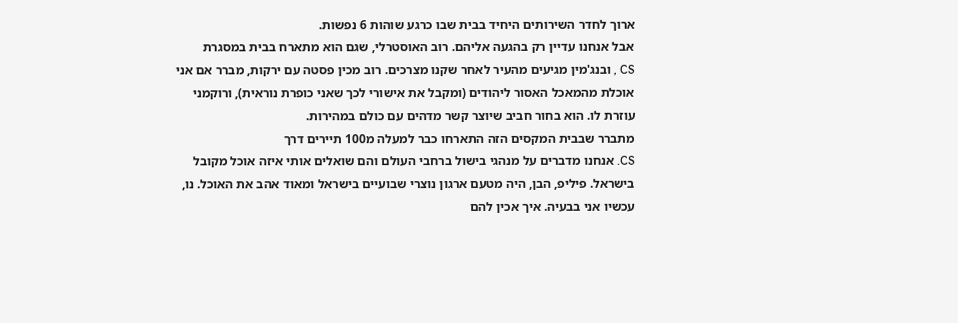ארוך לחדר השירותים היחיד בבית שבו כרגע שוהות 6 נפשות.
אבל אנחנו עדיין רק בהגעה אליהם. רוב האוסטרלי, שגם הוא מתארח בבית במסגרת
CS , ובנג'מין מגיעים מהעיר לאחר שקנו מצרכים. רוב מכין פסטה עם ירקות, מברר אם אני אוכלת מהמאכל האסור ליהודים (ומקבל את אישורי לכך שאני כופרת נוראית), ורוקמני עוזרת לו. הוא בחור חביב שיוצר קשר מדהים עם כולם במהירות.
מתברר שבבית המקסים הזה התארחו כבר למעלה מ100 תיירים דרך
CS. אנחנו מדברים על מנהגי בישול ברחבי העולם והם שואלים אותי איזה אוכל מקובל בישראל. פיליפ, הבן, היה מטעם ארגון נוצרי שבועיים בישראל ומאוד אהב את האוכל. נו, עכשיו אני בבעיה. איך אכין להם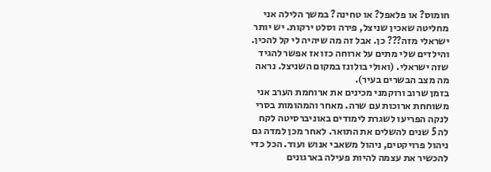חומוס? או פלאפל? או טחינה? במשך הלילה אני מחליטה שאכין שניצל, פירה וסלט ירקות. יש יותר ישראלי מזה??? כן. אבל זה מה שיהיה לי קל להכין. והילדים שלי מתים על ארוחה כזו אז אפשר להגיד שזה ישראלי. (ואולי בולונז במקום השניצל. נראה מה מצב הבשרים בעיר).
בזמן שרוב ורוקמני מכינים את ארוחמת הערב אני משוחחת ארוכות עם שרה. מאחר והמהומות בסרי לנקה הפריעו לשגרת לימודים באוניברסיטה לקח לה 5 שנים להשלים את התואר. לאחר מכן למדה גם ניהול פרויקטים, ניהול משאבי אנוש ועוד. הכל כדי להכשיר את עצמה להיות פעילה בארגונים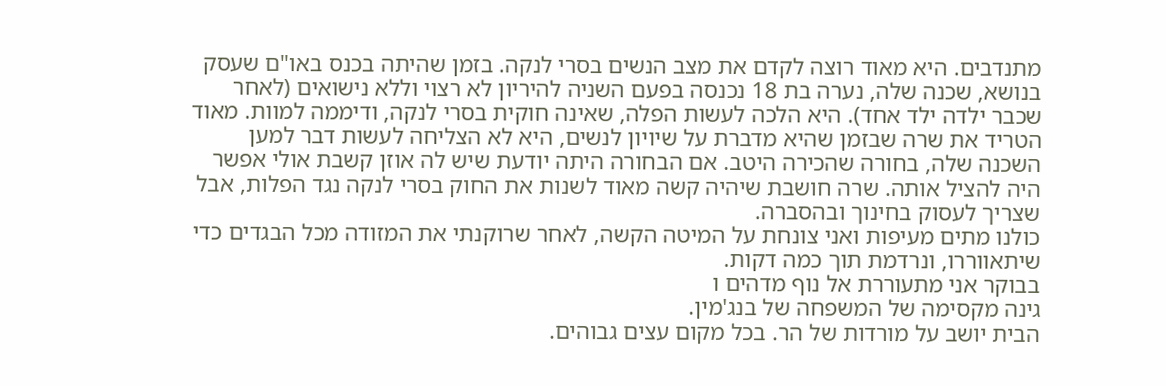מתנדבים. היא מאוד רוצה לקדם את מצב הנשים בסרי לנקה. בזמן שהיתה בכנס באו"ם שעסק בנושא, שכנה שלה, נערה בת 18 נכנסה בפעם השניה להיריון לא רצוי וללא נישואים (לאחר שכבר ילדה ילד אחד). היא הלכה לעשות הפלה, שאינה חוקית בסרי לנקה, ודיממה למוות. מאוד הטריד את שרה שבזמן שהיא מדברת על שיויון לנשים, היא לא הצליחה לעשות דבר למען השכנה שלה, בחורה שהכירה היטב. אם הבחורה היתה יודעת שיש לה אוזן קשבת אולי אפשר היה להציל אותה. שרה חושבת שיהיה קשה מאוד לשנות את החוק בסרי לנקה נגד הפלות, אבל שצריך לעסוק בחינוך ובהסברה.
כולנו מתים מעיפות ואני צונחת על המיטה הקשה, לאחר שרוקנתי את המזודה מכל הבגדים כדי שיתאווררו, ונרדמת תוך כמה דקות.
בבוקר אני מתעוררת אל נוף מדהים ו
גינה מקסימה של המשפחה של בנג'מין.
הבית יושב על מורדות של הר. בכל מקום עצים גבוהים.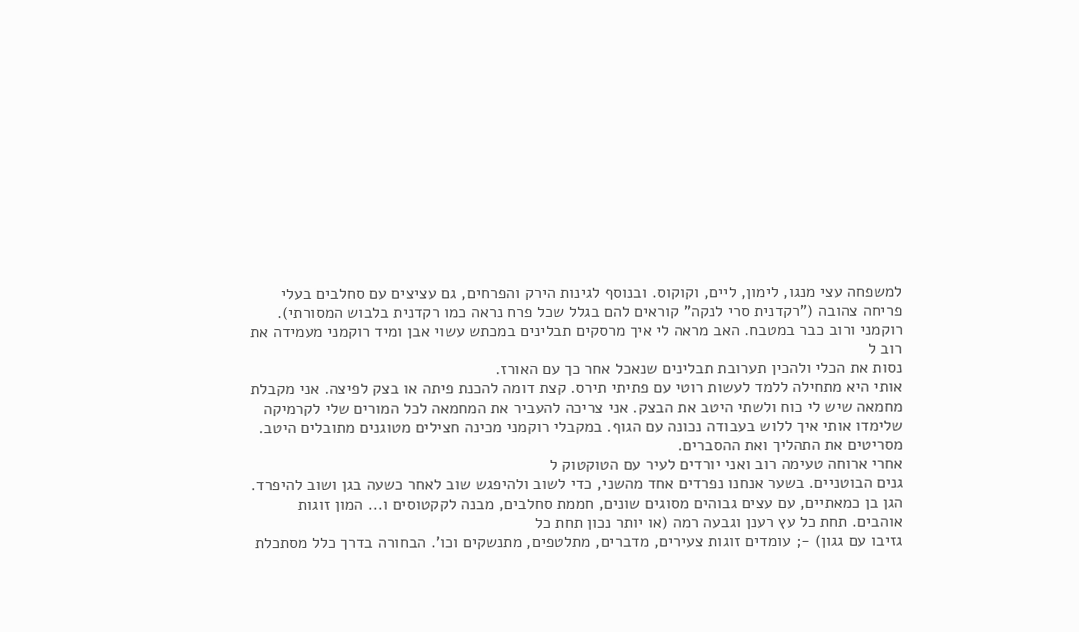למשפחה עצי מנגו, לימון, ליים, וקוקוס. ובנוסף לגינות הירק והפרחים, גם עציצים עם סחלבים בעלי פריחה צהובה ("רקדנית סרי לנקה" קוראים להם בגלל שכל פרח נראה כמו רקדנית בלבוש המסורתי).
רוקמני ורוב כבר במטבח. האב מראה לי איך מרסקים תבלינים במכתש עשוי אבן ומיד רוקמני מעמידה את רוב ל
נסות את הכלי ולהכין תערובת תבלינים שנאכל אחר כך עם האורז.
אותי היא מתחילה ללמד לעשות רוטי עם פתיתי תירס. קצת דומה להכנת פיתה או בצק לפיצה. אני מקבלת מחמאה שיש לי כוח ולשתי היטב את הבצק. אני צריכה להעביר את המחמאה לכל המורים שלי לקרמיקה שלימדו אותי איך ללוש בעבודה נכונה עם הגוף. במקבלי רוקמני מכינה חצילים מטוגנים מתובלים היטב. מסריטים את התהליך ואת ההסברים.
אחרי ארוחה טעימה רוב ואני יורדים לעיר עם הטוקטוק ל
גנים הבוטניים. בשער אנחנו נפרדים אחד מהשני, כדי לשוב ולהיפגש שוב לאחר כשעה בגן ושוב להיפרד. הגן בן כמאתיים, עם עצים גבוהים מסוגים שונים, חממת סחלבים, מבנה לקקטוסים ו... המון זוגות אוהבים. תחת כל עץ רענן וגבעה רמה (או יותר נכון תחת כל
גזיבו עם גגון) -; עומדים זוגות צעירים, מדברים, מתלטפים, מתנשקים וכו'. הבחורה בדרך כלל מסתכלת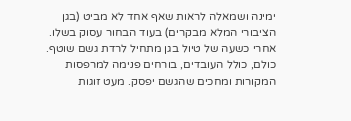ימינה ושמאלה לראות שאף אחד לא מביט (בגן הציבורי המלא מבקרים) בעוד הבחור עסוק בשלו.
אחרי כשעה של טיול בגן מתחיל לרדת גשם שוטף. כולם, כולל העובדים, בורחים פנימה למרפסות המקורות ומחכים שהגשם יפסק. מעט זוגות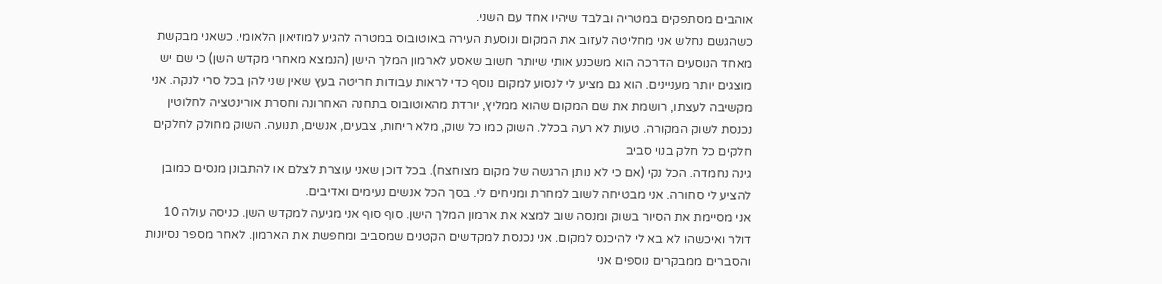אוהבים מסתפקים במטריה ובלבד שיהיו אחד עם השני.
כשהגשם נחלש אני מחליטה לעזוב את המקום ונוסעת העירה באוטובוס במטרה להגיע למוזיאון הלאומי. כשאני מבקשת מאחד הנוסעים הדרכה הוא משכנע אותי שיותר חשוב שאסע לארמון המלך הישן (הנמצא מאחרי מקדש השן) כי שם יש מוצגים יותר מעניינים. הוא גם מציע לי לנסוע למקום נוסף כדי לראות עבודות חריטה בעץ שאין שני להן בכל סרי לנקה. אני מקשיבה לעצתו, רושמת את שם המקום שהוא ממליץ, יורדת מהאוטובוס בתחנה האחרונה וחסרת אורינטציה לחלוטין נכנסת לשוק המקורה. טעות לא רעה בכלל. השוק כמו כל שוק, מלא ריחות, צבעים, אנשים, תנועה. השוק מחולק לחלקים חלקים כל חלק בנוי סביב
גינה נחמדה. הכל נקי (אם כי לא נותן הרגשה של מקום מצוחצח). בכל דוכן שאני עוצרת לצלם או להתבונן מנסים כמובן להציע לי סחורה. אני מבטיחה לשוב למחרת ומניחים לי. בסך הכל אנשים נעימים ואדיבים.
אני מסיימת את הסיור בשוק ומנסה שוב למצא את ארמון המלך הישן. סוף סוף אני מגיעה למקדש השן. כניסה עולה 10 דולר ואיכשהו לא בא לי להיכנס למקום. אני נכנסת למקדשים הקטנים שמסביב ומחפשת את הארמון. לאחר מספר נסיונות והסברים ממבקרים נוספים אני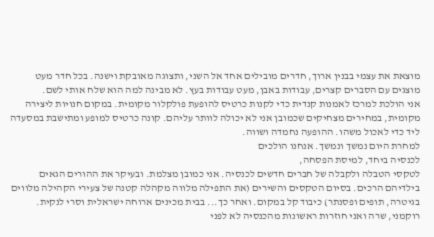מוצאת את עצמי בבנין ארוך, חדרים מובילים אחד אל השני, ותצוגה מאובקת וישנה. בכל חדר מעט מוצגים עם הסברים קצרים, עבודות באבן, מעט עבודות בעץ. לא מבינה למה הוא שלח אותי לשם.
אני הולכת למרכז לאמנות קנדית כדי לקנות כרטיס להופעת פולקלור מקומית. במקום חנויות ליצירה מקומית, במחירים מצחיקים שכמובן אני לא יכולה לוותר עליהם. קונה כרטיס למופע ומתישבת במסעדה ליד כדי לאכול משהו. ההופעה נחמדה ושווה.
למחרת היום נמשך ונמשך. אנחנו הולכים
לכנסיה ביחד, למיסת הפסחה,
לטקסי הטבלה ולקבלה של חברים חדשים לכנסיה. אני כמובן מצלמת. ובעיקר את ההורים הגאים בילדיהם הרכים. בסיום הטקסים והשירים (את התפילה מלווה מקהלה קטנה של צעירי הקהילה מלווים בגיטרה, תופים ופסנתר) כיבוד קל במקום. ואחר כך... בבית מכינים ארוחה ישראלית וסרי לנקית.
רוקמני, שרה ואני חוזרות ראשונות מהכנסיה לא לפני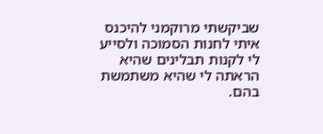שביקשתי מרוקמני להיכנס איתי לחנות הסמוכה ולסייע לי לקנות תבלינים שהיא הראתה לי שהיא משתמשת בהם.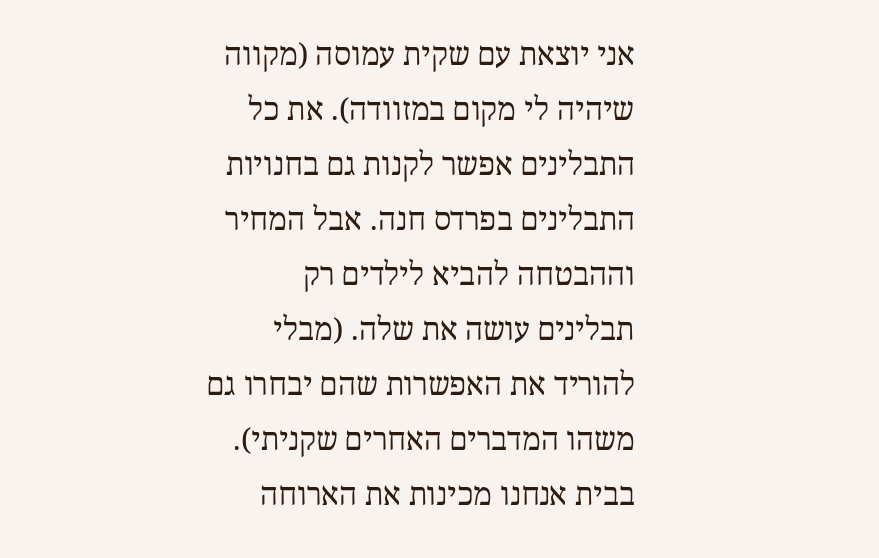אני יוצאת עם שקית עמוסה (מקווה שיהיה לי מקום במזוודה). את כל התבלינים אפשר לקנות גם בחנויות התבלינים בפרדס חנה. אבל המחיר וההבטחה להביא לילדים רק תבלינים עושה את שלה. (מבלי להוריד את האפשרות שהם יבחרו גם משהו המדברים האחרים שקניתי).
בבית אנחנו מכינות את הארוחה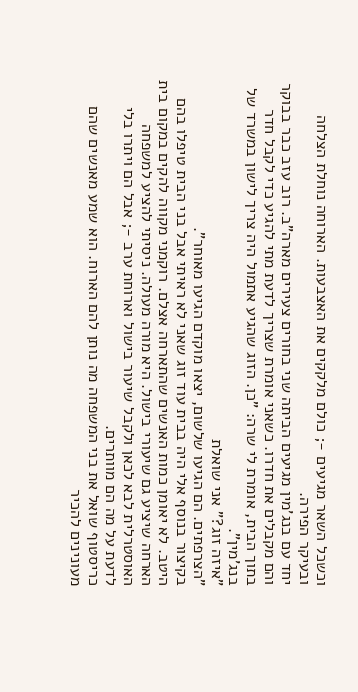וכשכל השאר מגיעים -; כולם מלקקים את האצבעות. הארוחה נוחלת הצלחה ובעיקר הפירה.
יחד עם בנג'מין מגיעים הביתה שני בחורים צעירים מארה"ב. רוב עזב כבר בבוקר והם מקבלים את חדרו. כשאני אומרת שצריך לדעת מתי להגיע כדי לקבל חדר בתוך הבית, אומרת לי שרה: "כן. הזוג שהגיע אתמול היה צריך לישון במשרד של בנג'מין".
"איזה זוג?" אני שואלת
"הצרפתים. הם הגיעו שלשום, יצאו מוקדם הגיעו מאוחר".
בקיצור בנוסף אלי היה בבית עוד זוג שאני לא ראיתי אבל בני הבית טיפלו בהם היטב. לא יאומן כמות האנשים שהתארחה אצלם. רוקמני מקווה להקים במקום בית הארחה שיציע גם שיעורי בישול. היא מורה מעולה. ניסיתי להציע למשפחה האוסטרלית לבא לכאן ולקבל שיעור בישול וארוחת ערב -; אבל הם ויתרו בלי לדעת על מה הם מוותרים.
כריסטוף שואל את בני המשפחה מה נותן להם הארוח. הוא שמע מאנשים שהם מעונינים להכיר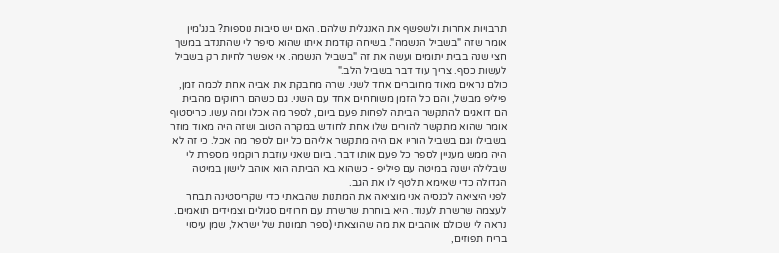תרבויות אחרות ולשפשף את האנגלית שלהם. האם יש סיבות נוספות? בנג'מין אומר שזה "בשביל הנשמה". בשיחה קודמת איתו שהוא סיפר לי שהתנדב במשך חצי שנה בבית יתומים ועשה את זה "בשביל הנשמה. אי אפשר לחיות רק בשביל לעשות כסף. צריך עוד דבר בשביל הלב."
כולם נראים מאוד מחוברים אחד לשני. שרה מחבקת את אביה אחת לכמה זמן, פיליפ מבשל, והם כל הזמן משוחחים אחד עם השני. גם כשהם רחוקים מהבית הם דואגים להתקשר הביתה לפחות פעם ביום, לספר מה אכלו ומה עשו. כריסטוף אומר שהוא מתקשר להורים שלו אחת לחודש במקרה הטוב ושזה היה מאוד מוזר בשבילו וגם בשביל הוריו אם היה מתקשר אליהם כל יום לספר מה אכל. כי זה לא היה ממש מעניין לספר כל פעם אותו דבר. ביום שאני עוזבת רוקמני מספרת לי שבלילה ישנה במיטה עם פיליפ - כשהוא בא הביתה הוא אוהב לישון במיטה הגדולה כדי שאימא תלטף לו את הגב.
לפני היציאה לכנסיה אני מוציאה את המתנות שהבאתי כדי שקריסטינה תבחר לעצמה שרשרת לענוד. היא בוחרת שרשרת עם חרוזים סגולים וצמידים תואמים. נראה לי שכולם אוהבים את מה שהוצאתי (ספר תמונות של ישראל, שמן עיסוי בריח תפוזים,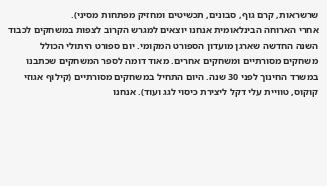שרשראות, קרם גוף, סבונים, תכשיטים ומחזיק מפתחות מסיני).
אחרי הארוחה הבינלאומית אנחנו יוצאים למגרש הקרוב לצפות במשחקים לכבוד השנה החדשה שארגן מועדון הספורט המקומי. יום ספורט היתולי הכולל משחקים מסורתיים ומשחקים אחרים. מאוד דומה לספר המשחקים שכתבנו במשרד החינוך לפני 30 שנה. היום התחיל במשחקים מסורתיים (קילוף אגוזי קוקוס, טוויית עלי דקל ליצירת כיסוי לגג ועוד). אנחנו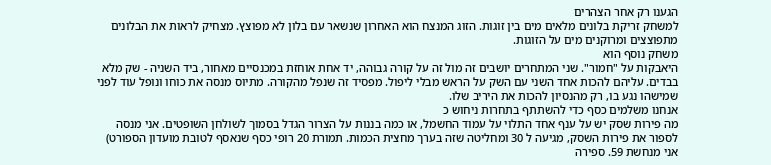הגענו רק אחר הצהרים
למשחק זריקת בלונים מלאים מים בין זוגות. הזוג המנצח הוא האחרון שנשאר עם בלון לא מפוצץ. מצחיק לראות את הבלונים מתפוצצים ומרוקנים מים על הזוגות.
משחק נוסף הוא
היאבקות על "חמור". שני המתחרים יושבים זה מול זה על קורה גבוהה, יד אחת אוחזת במכנסיים מאחור, ביד השניה - שק מלא בבדים. עליהם להכות אחד השני עם השק על הראש מבלי ליפול. מפסיד זה שנפל מהקורה. מתיוס מנסה את כוחו ונופל עוד לפני שמישהו נגע בו, רק מהנסיון להכות את היריב שלו.
אנחנו משלמים כסף כדי להשתתף בתחרות ניחוש כ
מה פירות שסק יש על ענף אחד התלוי על עמוד החשמל, או כמה בננות על הצרור הגדל בסמוך לשולחן השופטים. אני מנסה לספור את פירות השסק, מגיעה ל 30 ומחליטה שזה בערך מחצית הכמות. תמורת 20 רופי כסף שנאסף לטובת מועדון הספורט) אני מנחשת 59. ספירה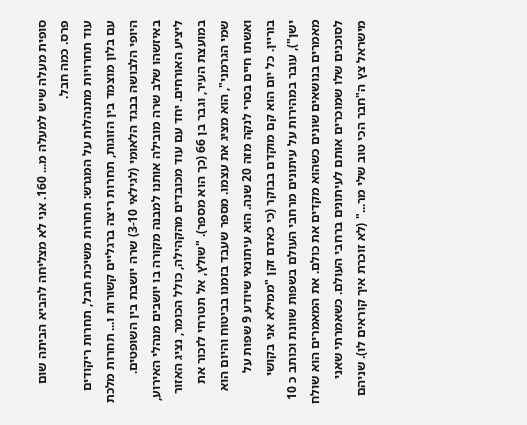סופית מעלה שיש למעלה מ... 160. אני לא מצליחה להביא הביתה שום פרס. כמה חבל.
עוד תחרויות מתנהלות על המגרש: תחרות משיכת חבל, תחרות ריקודים עם בלון מוצמד בין הזוגות, תחרות ריצה ברגליים קשורות ו... תחרות מלכת היופי הלבושה בבגד הלאומי (לגילאי 3-10) שרה יושבת בין השופטים.
באיזשהו שלב שרה מובילה אותנו למבנה מקורה בו יושבים מנהלי האירוע, ליציע האורחים. יחד עם עוד מכובדים מהקהילה, כולל הכומר, נציג האזור במועצת העיר, וגבר בן 66 (כך הוא מספר). "שולץ, אל תטרחי לזכור את שמי הגרמני", הוא מציג את עצמו. מספר שעבד בזמנו בביטוח והיום הוא ואשתו חיים בסרי לנקה מזה 20 שנה. הוא עיתונאי שיודע 9 שפות על בוריין. כל יום הוא קם מוקדם בבוקר (כי כאדם זקן "ממילא אני בקושי ישן"), עובר במהירות על עיתונים מרחבי העולם בשפות שוונת וכותב כ 10 מאמרים בנושאים שונים כשהוא מקדים את כולם. את המאמרים הוא שולח לסוכנים שלו שמוכרים אותם לעיתונים ברחבי העולם. כשאמרתי שאני מישראל צץ ה"חבר הכי טוב שלי מר..." (לא זוכרת איך קוראים לו). שניהם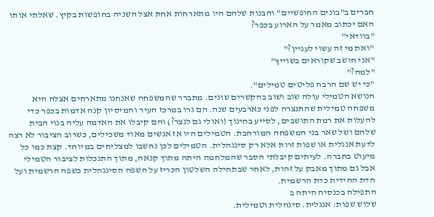חברים ב"בונים החופשיים" והבנות שלהם היו מתארחות אחת אצל השניה בחופשות בקיץ. שאלתי אותו האם יכתוב מאמר על הארוע בכפר?
"בוודאי"
"ואת מי זה עשוי לעניין?"
"אני חושב שקוראים בשוייץ"
"למה?"
"כי יש שם הרבה פליטים טמילים".
הנושא הטמילי עולה שוב ושוב בהקשרים שונים. מתברר שהמשפחה שאנחנו מתארחים אצלה היא משפחה טמילית שהתנצרה לפני כארבעים שנה. הם גרו במרכז העיר והמיסיון קנה אדמות בכפר כדי להעלות את רמת התושבים, לסייע בחינוך (ואולי גם לנצר?) והם קיבלו את האדמה עליה בנוי הבית שלהם ושל שאר בני המשפחה המורחבת. הטמילים היו אז אנשים מאוד משכילים, כשרוב הציבור לא רצה לדעת אנגלית או שפות זרות אלא רק סינגהלית. הטמילים לכן נחשבו למצליחים במיוחד. קצת כמו כל מיעוט בחברה. לעיתים קיבלתי הסבר שהמלחמה היתה מתוך קנאה, מתוך התנכלות לציבור הטמילי אבל גם מתוך מאבק על זהות, לאחר שבתחילה השלטון הכריז על השפה הסינגהלית כשפה הרשמית ועל הדת ההידית כדת הרשמית.
התפילה בכנסיה היתה ב
שלוש שפות: אנגלית. סינהלית וטמילית.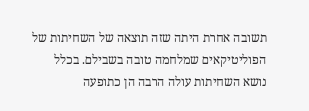תשובה אחרת היתה שזה תוצאה של השחיתות של הפוליטיקאים שמלחמה טובה בשבילם. בכלל נושא השחיתות עולה הרבה הן כתופעה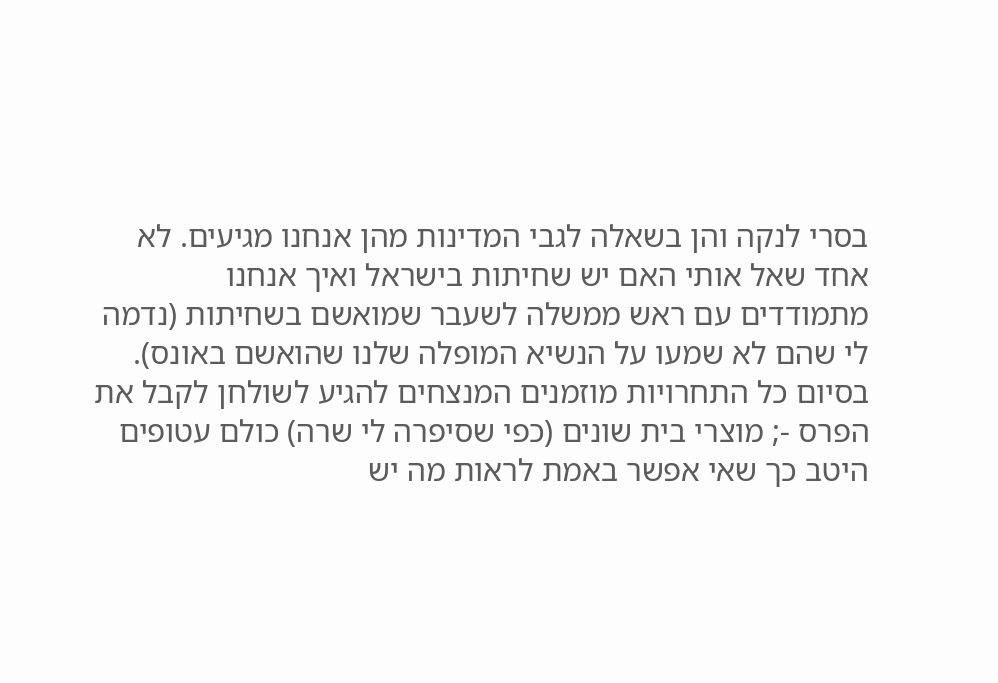בסרי לנקה והן בשאלה לגבי המדינות מהן אנחנו מגיעים. לא אחד שאל אותי האם יש שחיתות בישראל ואיך אנחנו מתמודדים עם ראש ממשלה לשעבר שמואשם בשחיתות (נדמה לי שהם לא שמעו על הנשיא המופלה שלנו שהואשם באונס).
בסיום כל התחרויות מוזמנים המנצחים להגיע לשולחן לקבל את הפרס -; מוצרי בית שונים (כפי שסיפרה לי שרה) כולם עטופים היטב כך שאי אפשר באמת לראות מה יש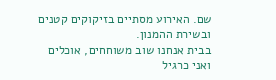שם. האירוע מסתיים בזיקוקים קטנים ובשירת ההמנון.
בבית אנחנו שוב משוחחים, אוכלים ואני כרגיל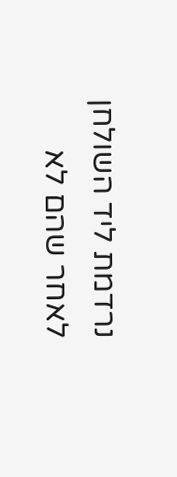נרדמת ליד השולחן לאחר שהם לא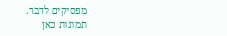מפסיקים לדבר.
תמונות כאן